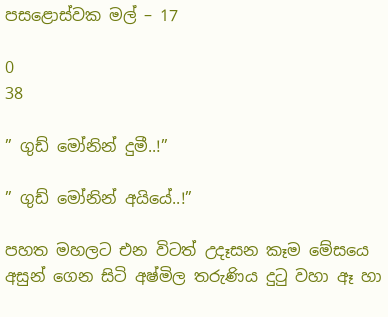පසළොස්වක මල් – 17

0
38

” ගුඩ් මෝනින් දුමී..!”

” ගුඩ් මෝනින් අයියේ..!”

පහත මහලට එන විටත් උදෑසන කෑම මේසයෙ අසුන් ගෙන සිටි අෂ්මිල තරුණිය දුටු වහා ඈ හා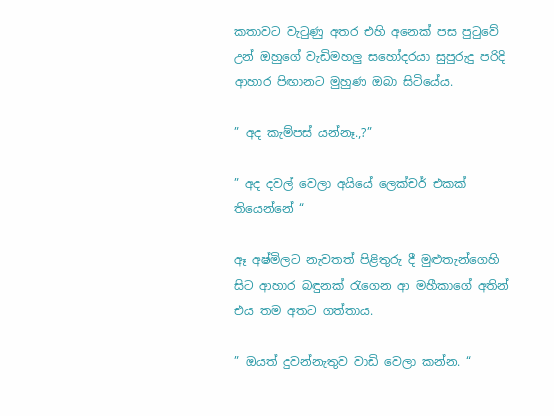කතාවට වැටුණු අතර එහි අනෙක් පස පුටුවේ උන් ඔහුගේ වැඩිමහලු සහෝදරයා සුපුරුදු පරිදි ආහාර පිඟානට මුහුණ ඔබා සිටියේය.

” අද කැම්පස් යන්නෑ.,?”

” අද දවල් වෙලා අයියේ ලෙක්චර් එකක් තියෙන්නේ “

ඈ අෂ්මිලට නැවතත් පිළිතුරු දී මුළුතැන්ගෙහි සිට ආහාර බඳුනක් රැගෙන ආ මහීකාගේ අතින් එය තම අතට ගත්තාය.

” ඔයත් දුවන්නැතුව වාඩි වෙලා කන්න. “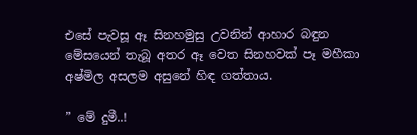එසේ පැවසූ ඈ සිනහමුසු උවනින් ආහාර බඳුන මේසයෙන් තැබූ අතර ඈ වෙත සිනහවක් පෑ මහීකා අෂ්මිල අසලම අසුනේ හිඳ ගත්තාය.

” මේ දුමී..!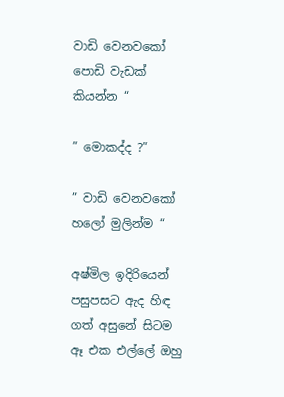වාඩි වෙනවකෝ පොඩි වැඩක් කියන්න “

” මොකද්ද ?”

” වාඩි වෙනවකෝ හලෝ මුලින්ම “

අෂ්මිල ඉදිරියෙන් පසුපසට ඇද හිඳ ගත් අසුනේ සිටම ඈ එක එල්ලේ ඔහු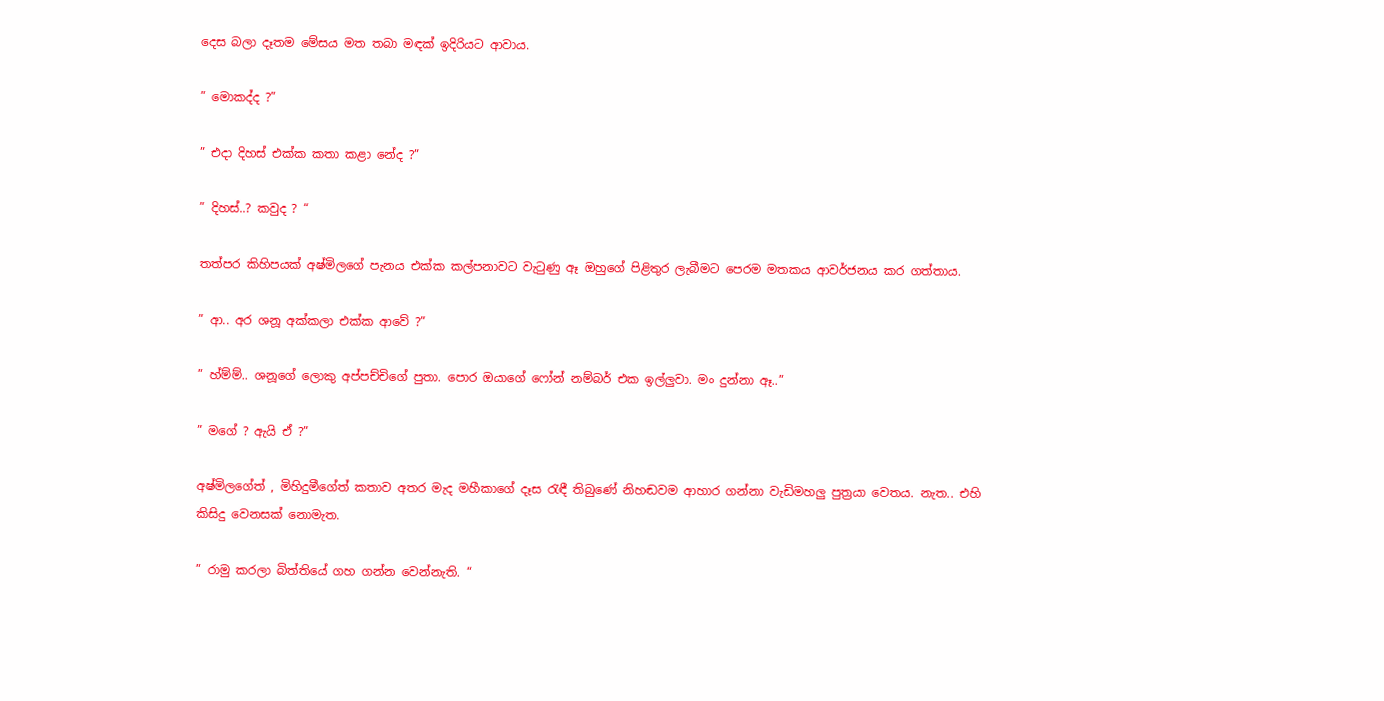දෙස බලා දෑතම මේසය මත තබා මඳක් ඉදිරියට ආවාය.

” මොකද්ද ?”

” එදා දිහස් එක්ක කතා කළා නේද ?”

” දිහස්..? කවුද ? “

තත්පර කිහිපයක් අෂ්මිලගේ පැනය එක්ක කල්පනාවට වැටුණු ඈ ඔහුගේ පිළිතුර ලැබීමට පෙරම මතකය ආවර්ජනය කර ගත්තාය.

” ආ.. අර ශනූ අක්කලා එක්ක ආවේ ?”

” හ්ම්ම්.. ශනූගේ ලොකු අප්පච්චිගේ පුතා. පොර ඔයාගේ ෆෝන් නම්බර් එක ඉල්ලුවා. මං දුන්නා ඈ..”

” මගේ ? ඇයි ඒ ?”

අෂ්මිලගේත් , මිහිදුමීගේත් කතාව අතර මැද මහීකාගේ දෑස රැඳී තිබුණේ නිහඬවම ආහාර ගන්නා වැඩිමහලු පුත්‍රයා වෙතය. නැත.. එහි කිසිදු වෙනසක් නොමැත.

” රාමු කරලා බිත්තියේ ගහ ගන්න වෙන්නැති. “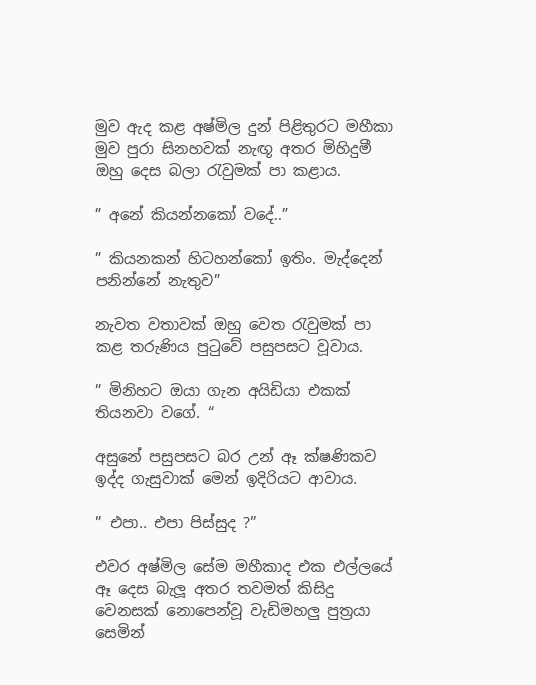මුව ඇද කළ අෂ්මිල දුන් පිළිතුරට මහීකා මුව පුරා සිනහවක් නැඟූ අතර මිහිදුමී ඔහු දෙස බලා රැවුමක් පා කළාය.

” අනේ කියන්නකෝ වදේ..”

” කියනකන් හිටහන්කෝ ඉතිං. මැද්දෙන් පනින්නේ නැතුව”

නැවත වතාවක් ඔහු වෙත රැවුමක් පා කළ තරුණිය පුටුවේ පසුපසට වූවාය.

” මිනිහට ඔයා ගැන අයිඩියා එකක් තියනවා වගේ. “

අසුනේ පසුපසට බර උන් ඈ ක්ෂණිකව ඉද්ද ගැසුවාක් මෙන් ඉදිරියට ආවාය.

” එපා.. එපා පිස්සුද ?”

එවර අෂ්මිල සේම මහීකාද එක එල්ලයේ ඈ දෙස බැලූ අතර තවමත් කිසිදු වෙනසක් නොපෙන්වූ වැඩිමහලු පුත්‍රයා සෙමින්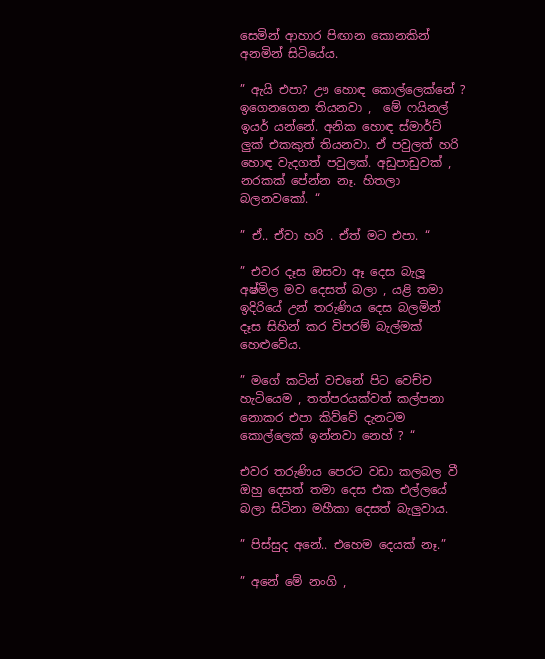සෙමින් ආහාර පිඟාන කොනකින් අනමින් සිටියේය.

” ඇයි එපා? ඌ හොඳ කොල්ලෙක්නේ ? ඉගෙනගෙන තියනවා ,  මේ ෆයිනල් ඉයර් යන්නේ. අනික හොඳ ස්මාර්ට් ලුක් එකකුත් තියනවා. ඒ පවුලත් හරි හොඳ වැදගත් පවුලක්. අඩුපාඩුවක් , නරකක් පේන්න නෑ. හිතලා බලනවකෝ. “

” ඒ.. ඒවා හරි . ඒත් මට එපා. “

” එවර දෑස ඔසවා ඈ දෙස බැලූ අෂ්මිල මව දෙසත් බලා , යළි තමා ඉදිරියේ උන් තරුණිය දෙස බලමින් දෑස සිහින් කර විපරම් බැල්මක් හෙළුවේය.

” මගේ කටින් වචනේ පිට වෙච්ච හැටියෙම , තත්පරයක්වත් කල්පනා නොකර එපා කිව්වේ දැනටම කොල්ලෙක් ඉන්නවා නෙහ් ? “

එවර තරුණිය පෙරට වඩා කලබල වී ඔහු දෙසත් තමා දෙස එක එල්ලයේ බලා සිටිනා මහීකා දෙසත් බැලුවාය.

” පිස්සුද අනේ.. එහෙම දෙයක් නෑ.”

” අනේ මේ නංගි ,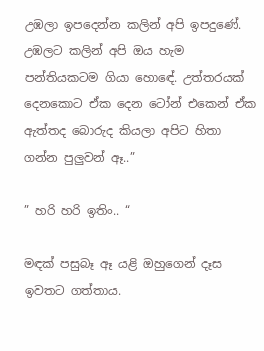උඹලා ඉපදෙන්න කලින් අපි ඉපදුණේ. උඹලට කලින් අපි ඔය හැම පන්තියකටම ගියා හොඳේ. උත්තරයක් දෙනකොට ඒක දෙන ටෝන් එකෙන් ඒක ඇත්තද බොරුද කියලා අපිට හිතා ගන්න පුලුවන් ඈ..”

” හරි හරි ඉතිං.. “

මඳක් පසුබෑ ඈ යළි ඔහුගෙන් දෑස ඉවතට ගත්තාය.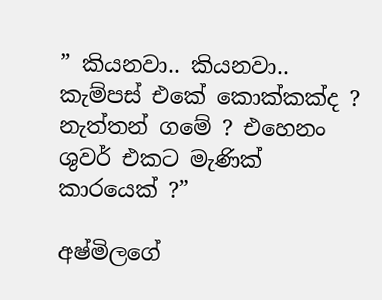” කියනවා.. කියනවා.. කැම්පස් එකේ කොක්කක්ද ? නැත්තන් ගමේ ? එහෙනං ශුවර් එකට මැණික් කාරයෙක් ?”

අෂ්මිලගේ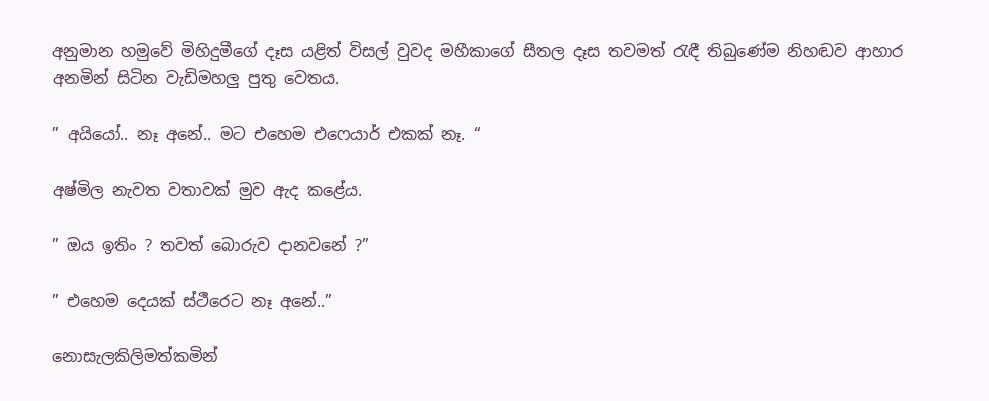අනුමාන හමුවේ මිහිදුමීගේ දෑස යළිත් විසල් වුවද මහීකාගේ සීතල දෑස තවමත් රැඳී තිබුණේම නිහඬව ආහාර අනමින් සිටින වැඩිමහලු පුතු වෙතය.

” අයියෝ.. නෑ අනේ.. මට එහෙම එෆෙයාර් එකක් නෑ. “

අෂ්මිල නැවත වතාවක් මුව ඇද කළේය.

” ඔය ඉතිං ? තවත් බොරුව දානවනේ ?”

” එහෙම දෙයක් ස්ථීරෙට නෑ අනේ..”

නොසැලකිලිමත්කමින්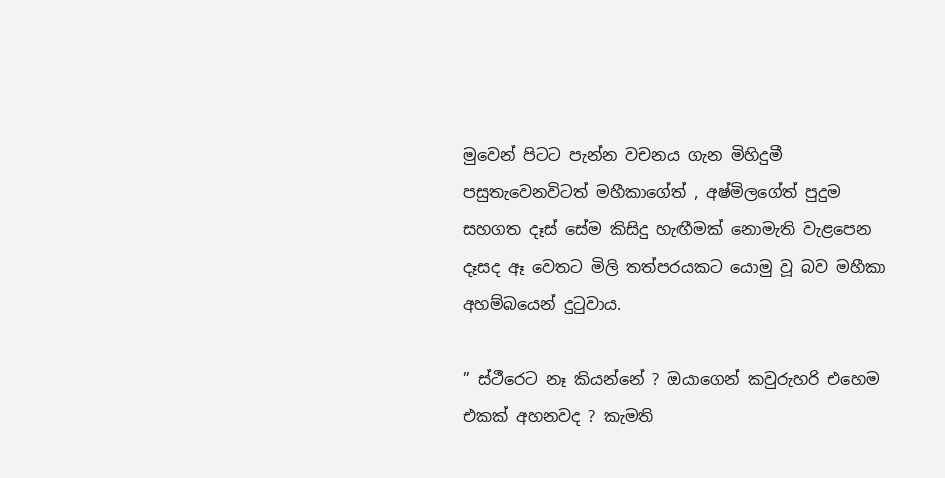මුවෙන් පිටට පැන්න වචනය ගැන මිහිදුමී පසුතැවෙනවිටත් මහීකාගේත් , අෂ්මිලගේත් පුදුම සහගත දෑස් සේම කිසිදු හැඟීමක් නොමැති වැළපෙන දෑසද ඈ වෙතට මිලි තත්පරයකට යොමු වූ බව මහීකා අහම්බයෙන් දුටුවාය.

” ස්ථීරෙට නෑ කියන්නේ ? ඔයාගෙන් කවුරුහරි එහෙම එකක් අහනවද ? කැමති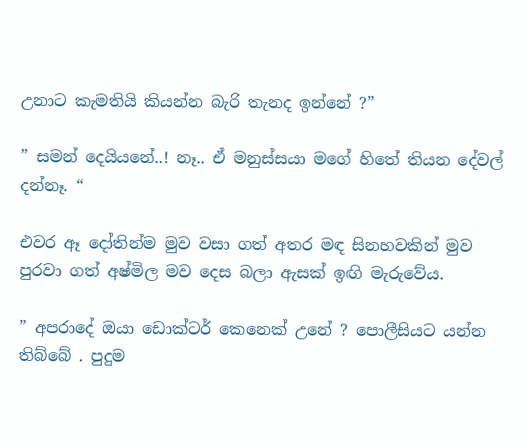උනාට කැමතියි කියන්න බැරි තැනද ඉන්නේ ?”

” සමන් දෙයියනේ..! නෑ.. ඒ මනුස්සයා මගේ හිතේ තියන දේවල් දන්නෑ. “

එවර ඈ දෝතින්ම මුව වසා ගත් අතර මඳ සිනහවකින් මුව පුරවා ගත් අෂ්මිල මව දෙස බලා ඇසක් ඉඟි මැරුවේය.

” අපරාදේ ඔයා ඩොක්ටර් කෙනෙක් උනේ ? පොලීසියට යන්න තිබ්බේ . පුදුම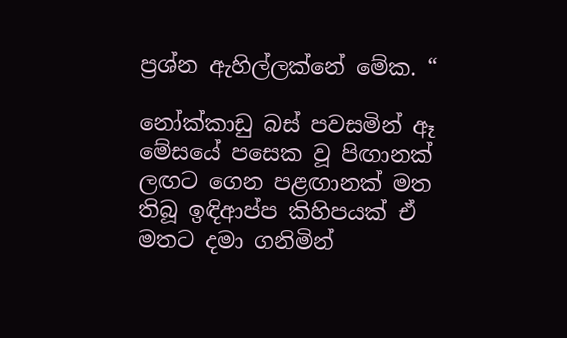ප්‍රශ්න ඇහිල්ලක්නේ මේක. “

නෝක්කාඩු බස් පවසමින් ඈ මේසයේ පසෙක වූ පිඟානක් ලඟට ගෙන පළඟානක් මත තිබූ ඉඳිආප්ප කිහිපයක් ඒ මතට දමා ගනිමින්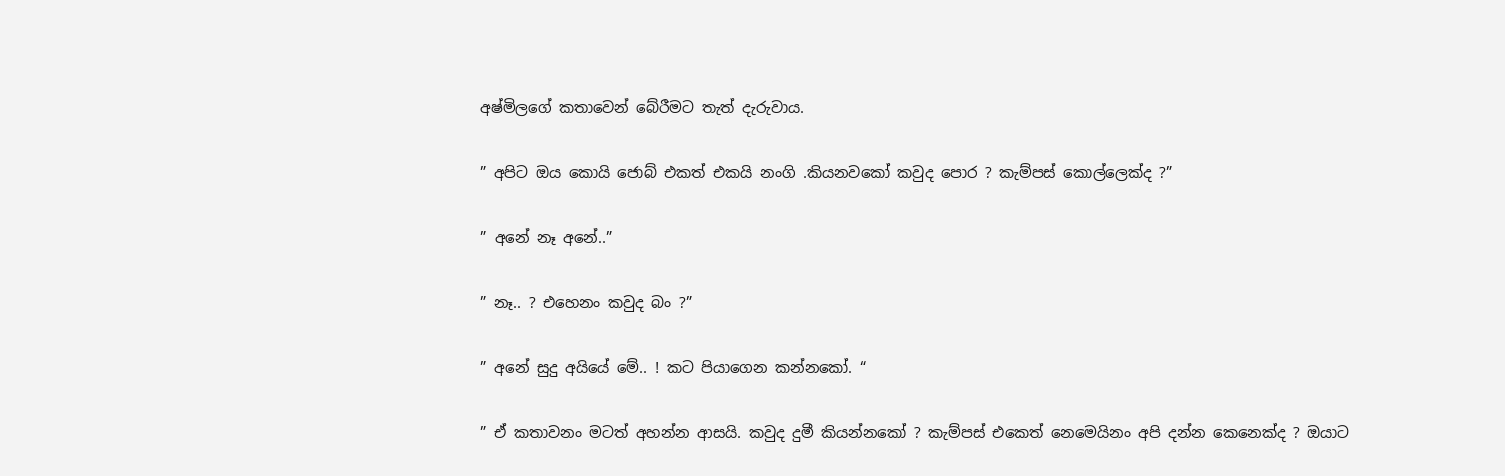අෂ්මිලගේ කතාවෙන් බේරීමට තැත් දැරුවාය.

” අපිට ඔය කොයි ජොබ් එකත් එකයි නංගි .කියනවකෝ කවුද පොර ? කැම්පස් කොල්ලෙක්ද ?”

” අනේ නෑ අනේ..”

” නෑ.. ? එහෙනං කවුද බං ?”

” අනේ සුදු අයියේ මේ.. ! කට පියාගෙන කන්නකෝ. “

” ඒ කතාවනං මටත් අහන්න ආසයි. කවුද දුමී කියන්නකෝ ? කැම්පස් එකෙත් නෙමෙයිනං අපි දන්න කෙනෙක්ද ? ඔයාට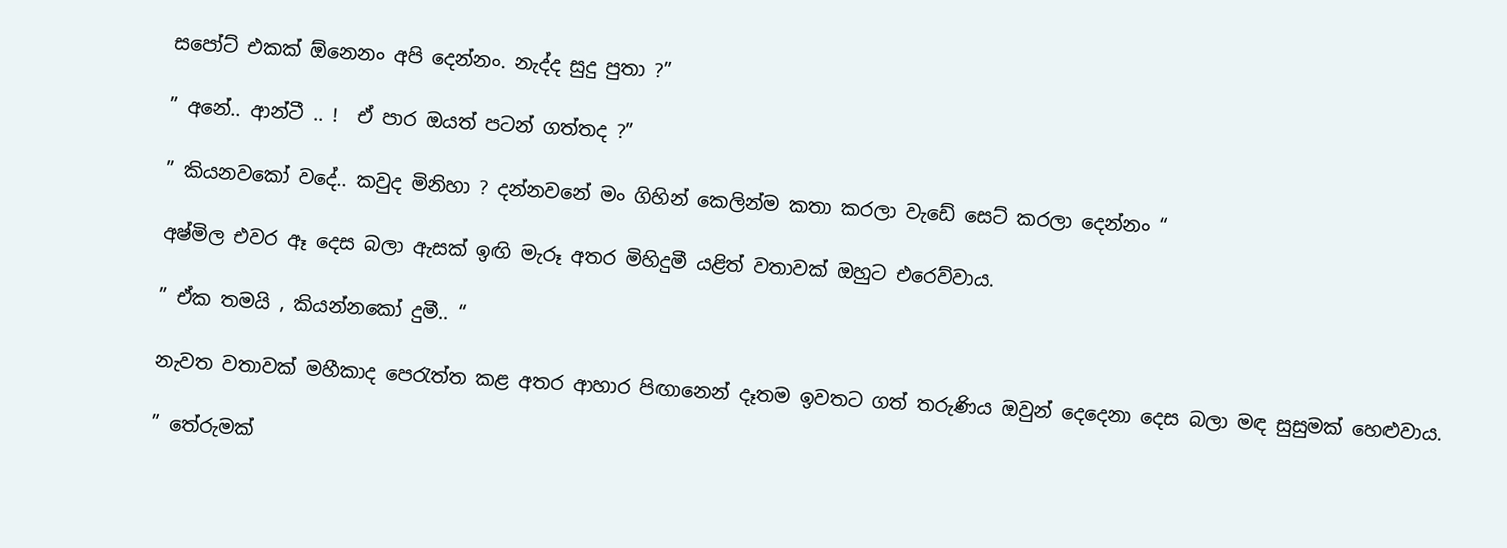සපෝට් එකක් ඕනෙනං අපි දෙන්නං. නැද්ද සුදු පුතා ?”

” අනේ.. ආන්ටී .. !  ඒ පාර ඔයත් පටන් ගත්තද ?”

” කියනවකෝ වදේ.. කවුද මිනිහා ? දන්නවනේ මං ගිහින් කෙලින්ම කතා කරලා වැඩේ සෙට් කරලා දෙන්නං “

අෂ්මිල එවර ඈ දෙස බලා ඇසක් ඉඟි මැරූ අතර මිහිදුමී යළිත් වතාවක් ඔහුට එරෙව්වාය.

” ඒක තමයි , කියන්නකෝ දුමී.. “

නැවත වතාවක් මහීකාද පෙරැත්ත කළ අතර ආහාර පිඟානෙන් දෑතම ඉවතට ගත් තරුණිය ඔවුන් දෙදෙනා දෙස බලා මඳ සුසුමක් හෙළුවාය.

” තේරුමක්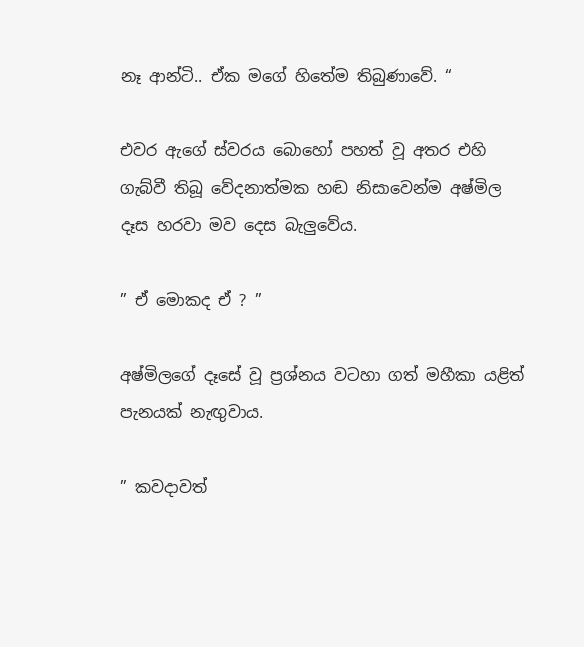නෑ ආන්ටි.. ඒක මගේ හිතේම තිබුණාවේ. “

එවර ඇගේ ස්වරය බොහෝ පහත් වූ අතර එහි ගැබ්වී තිබූ වේදනාත්මක හඬ නිසාවෙන්ම අෂ්මිල දෑස හරවා මව දෙස බැලුවේය.

” ඒ මොකද ඒ ? ”

අෂ්මිලගේ දෑසේ වූ ප්‍රශ්නය වටහා ගත් මහීකා යළිත් පැනයක් නැඟුවාය.

” කවදාවත්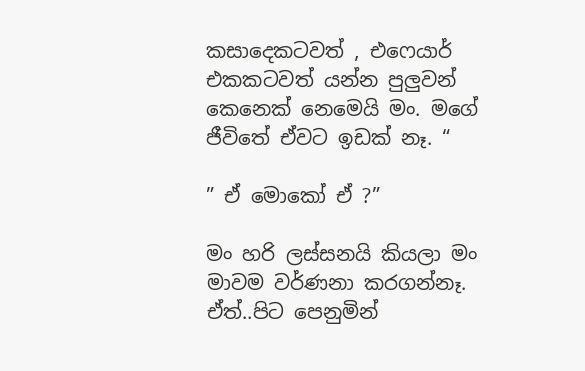කසාදෙකටවත් , එෆෙයාර් එකකටවත් යන්න පුලුවන් කෙනෙක් නෙමෙයි මං. මගේ ජීවිතේ ඒවට ඉඩක් නෑ. “

” ඒ මොකෝ ඒ ?”

මං හරි ලස්සනයි කියලා මං මාවම වර්ණනා කරගන්නෑ. ඒත්..පිට පෙනුමින්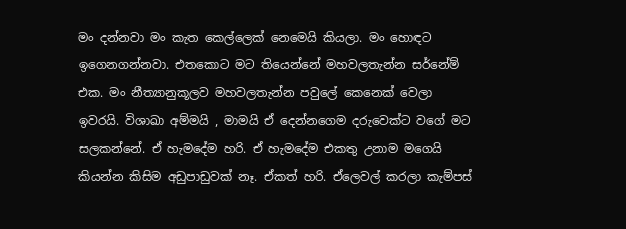මං දන්නවා මං කැත කෙල්ලෙක් නෙමෙයි කියලා. මං හොඳට ඉගෙනගන්නවා. එතකොට මට තියෙන්නේ මහවලතැන්න සර්නේම් එක. මං නීත්‍යානුකූලව මහවලතැන්න පවුලේ කෙනෙක් වෙලා ඉවරයි. විශාඛා අම්මයි , මාමයි ඒ දෙන්නගෙම දරුවෙක්ට වගේ මට සලකන්නේ. ඒ හැමදේම හරි. ඒ හැමදේම එකතු උනාම මගෙයි කියන්න කිසිම අඩුපාඩුවක් නෑ. ඒකත් හරි. ඒලෙවල් කරලා කැම්පස්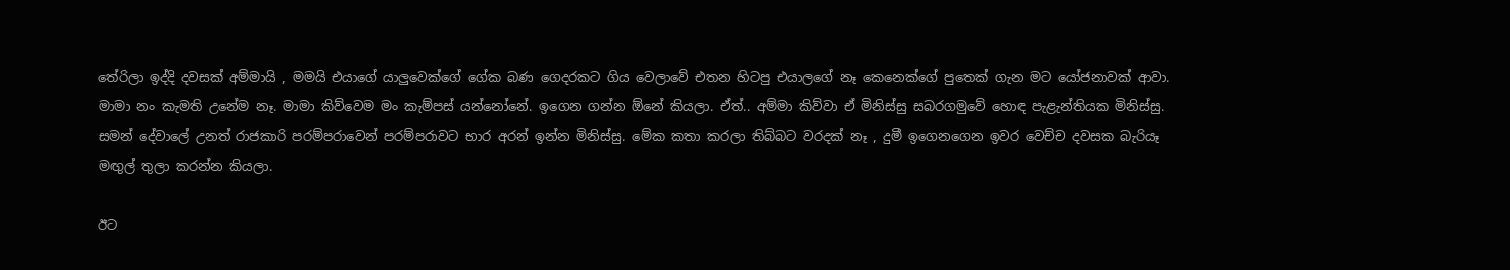තේරිලා ඉද්දි දවසක් අම්මායි , මමයි එයාගේ යාලුවෙක්ගේ ගේක බණ ගෙදරකට ගිය වෙලාවේ එතන හිටපු එයාලගේ නෑ කෙනෙක්ගේ පුතෙක් ගැන මට යෝජනාවක් ආවා. මාමා නං කැමති උනේම නෑ. මාමා කිව්වෙම මං කැම්පස් යන්නෝනේ. ඉගෙන ගන්න ඕනේ කියලා. ඒත්.. අම්මා කිව්වා ඒ මිනිස්සු සබරගමුවේ හොඳ පැළැන්තියක මිනිස්සු. සමන් දේවාලේ උනත් රාජකාරි පරම්පරාවෙන් පරම්පරාවට භාර අරන් ඉන්න මිනිස්සු. මේක කතා කරලා තිබ්බට වරදක් නෑ , දුමී ඉගෙනගෙන ඉවර වෙච්ච දවසක බැරියෑ මඟුල් තුලා කරන්න කියලා.

ඊට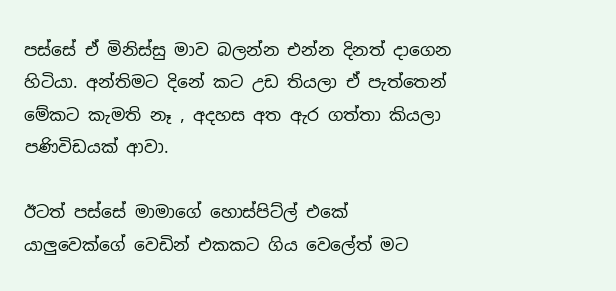පස්සේ ඒ මිනිස්සු මාව බලන්න එන්න දිනත් දාගෙන හිටියා. අන්තිමට දිනේ කට උඩ තියලා ඒ පැත්තෙන් මේකට කැමති නෑ , අදහස අත ඇර ගත්තා කියලා පණිවිඩයක් ආවා.

ඊටත් පස්සේ මාමාගේ හොස්පිට්ල් එකේ යාලුවෙක්ගේ වෙඩින් එකකට ගිය වෙලේත් මට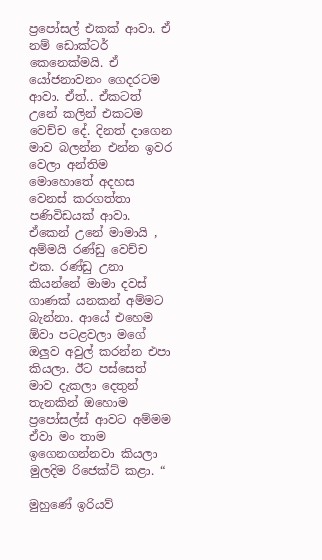ප්‍රපෝසල් එකක් ආවා. ඒ නම් ඩොක්ටර් කෙනෙක්මයි. ඒ යෝජනාවනං ගෙදරටම ආවා. ඒත්.. ඒකටත් උනේ කලින් එකටම වෙච්ච දේ. දිනත් දාගෙන මාව බලන්න එන්න ඉවර වෙලා අන්තිම මොහොතේ අදහස වෙනස් කරගත්තා පණිවිඩයක් ආවා. ඒකෙන් උනේ මාමායි , අම්මයි රණ්ඩු වෙච්ච එක. රණ්ඩු උනා කියන්නේ මාමා දවස් ගාණක් යනකන් අම්මට බැන්නා. ආයේ එහෙම ඕවා පටළවලා මගේ ඔලුව අවුල් කරන්න එපා කියලා. ඊට පස්සෙත් මාව දැකලා දෙතුන් තැනකින් ඔහොම ප්‍රපෝසල්ස් ආවට අම්මම ඒවා මං තාම ඉගෙනගන්නවා කියලා මුලදිම රිජෙක්ට් කළා. “

මුහුණේ ඉරියව්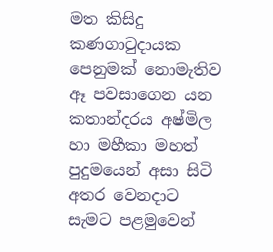මත කිසිදු කණගාටුදායක පෙනුමක් නොමැතිව ඈ පවසාගෙන යන කතාන්දරය අෂ්මිල හා මහීකා මහත් පුදුමයෙන් අසා සිටි අතර වෙනදාට සැමට පළමුවෙන්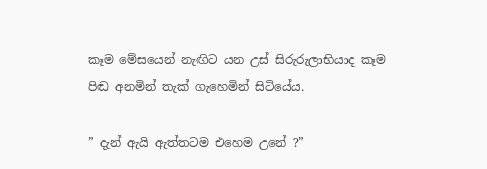කෑම මේසයෙන් නැඟිට යන උස් සිරුරුලාභියාද කෑම පිඬ අනමින් තැක් ගැහෙමින් සිටියේය.

” දැන් ඇයි ඇත්තටම එහෙම උනේ ?”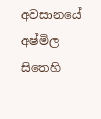අවසානයේ අෂ්මිල සිතෙහි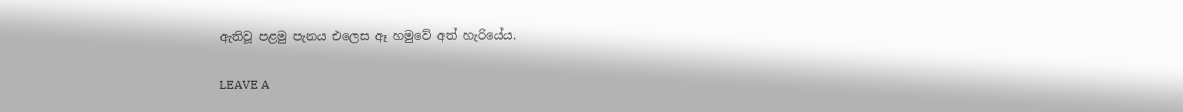ඇතිවූ පළමු පැනය එලෙස ඈ හමුවේ අත් හැරියේය.

LEAVE A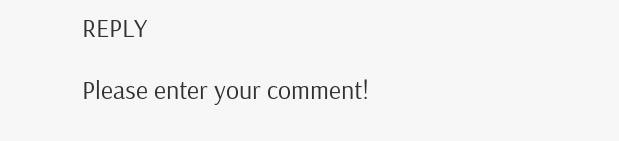REPLY

Please enter your comment!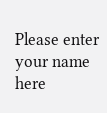Please enter your name here